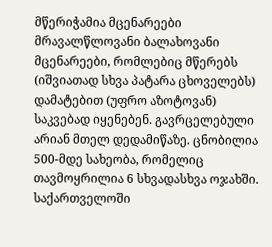მწერიჭამია მცენარეები
მრავალწლოვანი ბალახოვანი მცენარეები, რომლებიც მწერებს (იშვიათად სხვა პატარა ცხოველებს) დამატებით (უფრო აზოტოვან) საკვებად იყენებენ. გავრცელებული არიან მთელ დედამიწაზე. ცნობილია 500-მდე სახეობა, რომელიც თავმოყრილია 6 სხვადასხვა ოჯახში. საქართველოში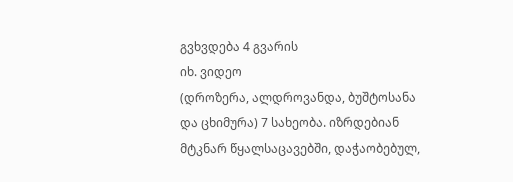გვხვდება 4 გვარის
იხ. ვიდეო
(დროზერა, ალდროვანდა, ბუშტოსანა და ცხიმურა) 7 სახეობა. იზრდებიან მტკნარ წყალსაცავებში, დაჭაობებულ,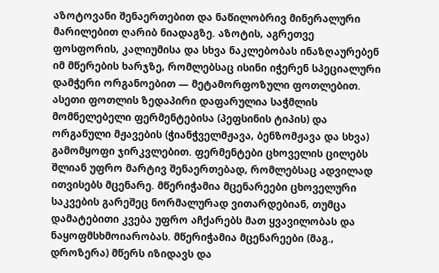აზოტოვანი შენაერთებით და ნაწილობრივ მინერალური მარილებით ღარიბ ნიადაგზე. აზოტის, აგრეთვე ფოსფორის, კალიუმისა და სხვა ნაკლებობას ინაზღაურებენ იმ მწერების ხარჯზე, რომლებსაც ისინი იჭერენ სპეციალური დამჭერი ორგანოებით — მეტამორფოზული ფოთლებით. ასეთი ფოთლის ზედაპირი დაფარულია საჭმლის მომნელებელი ფერმენტებისა (პეფსინის ტიპის) და ორგანული მჟავების (ჭიანჭველმჟავა, ბენზომჟავა და სხვა) გამომყოფი ჯირკვლებით. ფერმენტები ცხოველის ცილებს შლიან უფრო მარტივ შენაერთებად, რომლებსაც ადვილად ითვისებს მცენარე. მწერიჭამია მცენარეები ცხოველური საკვების გარეშეც ნორმალურად ვითარდებიან, თუმცა დამატებითი კვება უფრო აჩქარებს მათ ყვავილობას და ნაყოფმსხმოიარობას. მწერიჭამია მცენარეები (მაგ., დროზერა) მწერს იზიდავს და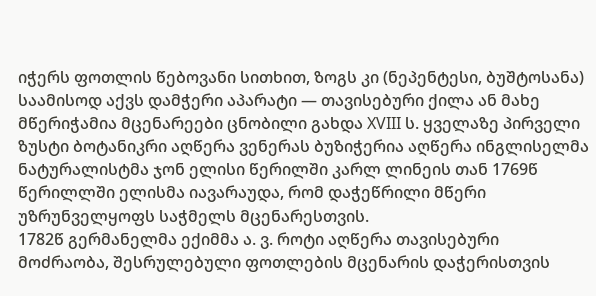იჭერს ფოთლის წებოვანი სითხით, ზოგს კი (ნეპენტესი, ბუშტოსანა) საამისოდ აქვს დამჭერი აპარატი — თავისებური ქილა ან მახე მწერიჭამია მცენარეები ცნობილი გახდა XVIII ს. ყველაზე პირველი ზუსტი ბოტანიკრი აღწერა ვენერას ბუზიჭერია აღწერა ინგლისელმა ნატურალისტმა ჯონ ელისი წერილში კარლ ლინეის თან 1769წ წერილლში ელისმა იავარაუდა, რომ დაჭეწრილი მწერი უზრუნველყოფს საჭმელს მცენარესთვის.
1782წ გერმანელმა ექიმმა ა. ვ. როტი აღწერა თავისებური მოძრაობა, შესრულებული ფოთლების მცენარის დაჭერისთვის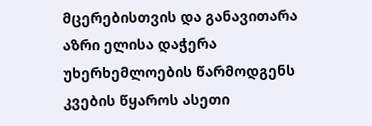მცერებისთვის და განავითარა აზრი ელისა დაჭერა უხერხემლოების წარმოდგენს კვების წყაროს ასეთი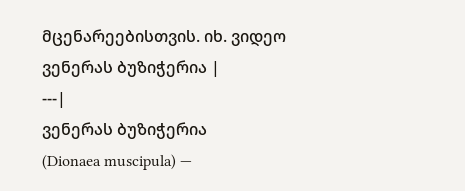მცენარეებისთვის. იხ. ვიდეო
ვენერას ბუზიჭერია |
---|
ვენერას ბუზიჭერია
(Dionaea muscipula) —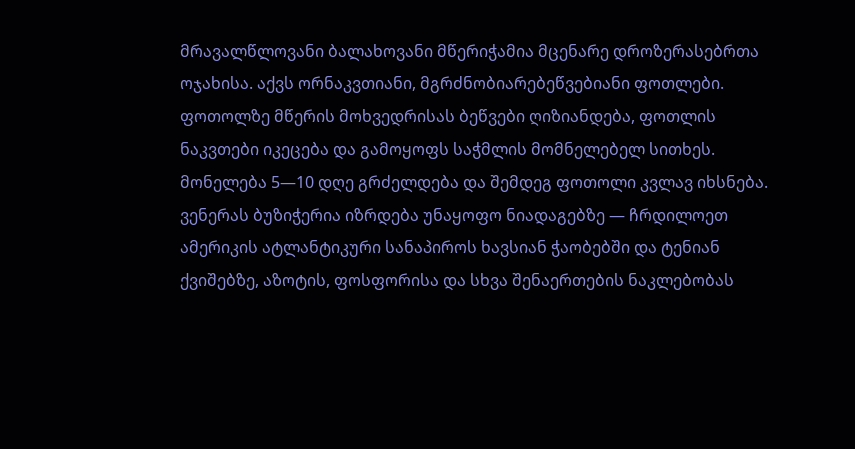მრავალწლოვანი ბალახოვანი მწერიჭამია მცენარე დროზერასებრთა ოჯახისა. აქვს ორნაკვთიანი, მგრძნობიარებეწვებიანი ფოთლები. ფოთოლზე მწერის მოხვედრისას ბეწვები ღიზიანდება, ფოთლის ნაკვთები იკეცება და გამოყოფს საჭმლის მომნელებელ სითხეს. მონელება 5—10 დღე გრძელდება და შემდეგ ფოთოლი კვლავ იხსნება.
ვენერას ბუზიჭერია იზრდება უნაყოფო ნიადაგებზე — ჩრდილოეთ ამერიკის ატლანტიკური სანაპიროს ხავსიან ჭაობებში და ტენიან ქვიშებზე, აზოტის, ფოსფორისა და სხვა შენაერთების ნაკლებობას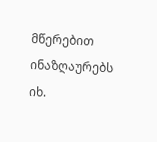მწერებით ინაზღაურებს
იხ.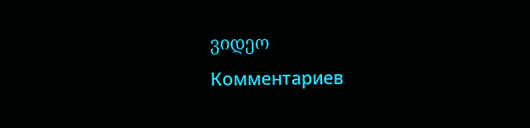ვიდეო
Комментариев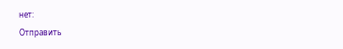нет:
Отправить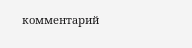комментарий